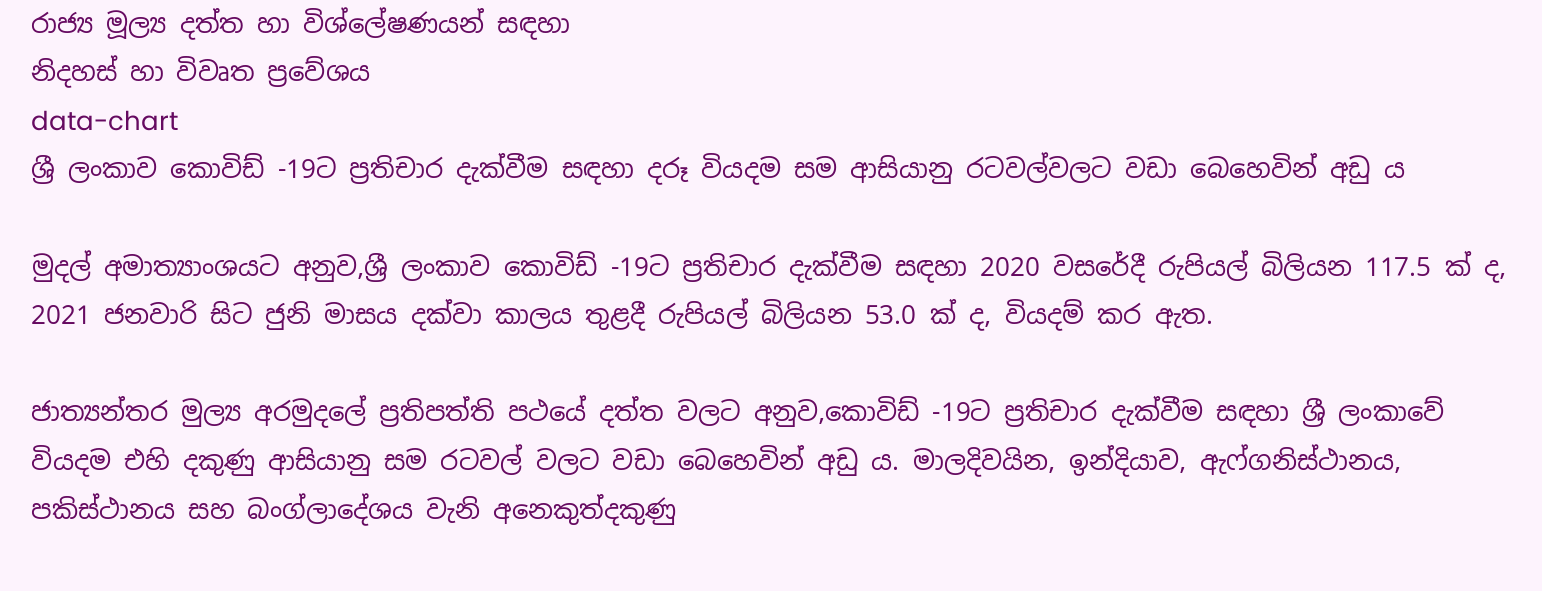රාජ්‍ය මූල්‍ය දත්ත හා විශ්ලේෂණයන් සඳහා
නිදහස් හා විවෘත ප්‍රවේශය
data-chart
ශ්‍රී ලංකාව කොවිඩ් -19ට ප්‍රතිචාර දැක්වීම සඳහා දරූ වියදම සම ආසියානු රටවල්වලට වඩා බෙහෙවින් අඩු ය

මුදල් අමාත්‍යාංශයට අනුව,ශ්‍රී ලංකාව කොවිඩ් -19ට ප්‍රතිචාර දැක්වීම සඳහා 2020 වසරේදී රුපියල් බිලියන 117.5 ක් ද, 2021 ජනවාරි සිට ජුනි මාසය දක්වා කාලය තුළදී රුපියල් බිලියන 53.0 ක් ද, වියදම් කර ඇත.

ජාත්‍යන්තර මුල්‍ය අරමුදලේ ප්‍රතිපත්ති පථයේ දත්ත වලට අනුව,කොවිඩ් -19ට ප්‍රතිචාර දැක්වීම සඳහා ශ්‍රී ලංකාවේ වියදම එහි දකුණු ආසියානු සම රටවල් වලට වඩා බෙහෙවින් අඩු ය. මාලදිවයින, ඉන්දියාව, ඇෆ්ගනිස්ථානය, පකිස්ථානය සහ බංග්ලාදේශය වැනි අනෙකුත්දකුණු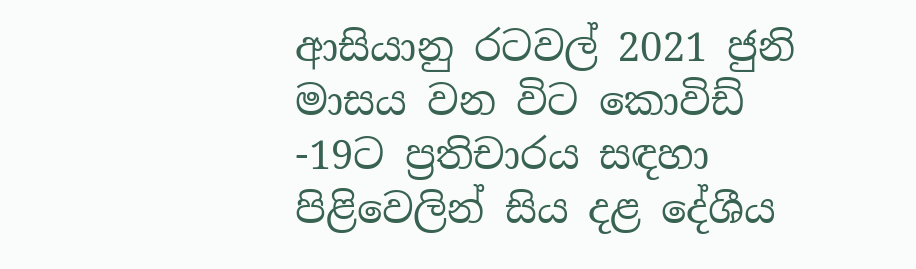ආසියානු රටවල් 2021 ජුනි මාසය වන විට කොවිඩ් -19ට ප්‍රතිචාරය සඳහා පිළිවෙලින් සිය දළ දේශීය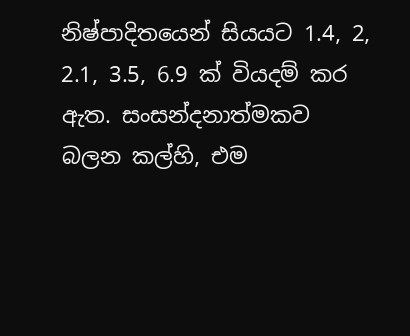නිෂ්පාදිතයෙන් සියයට 1.4, 2, 2.1, 3.5, 6.9 ක් වියදම් කර ඇත. සංසන්දනාත්මකව බලන කල්හි, එම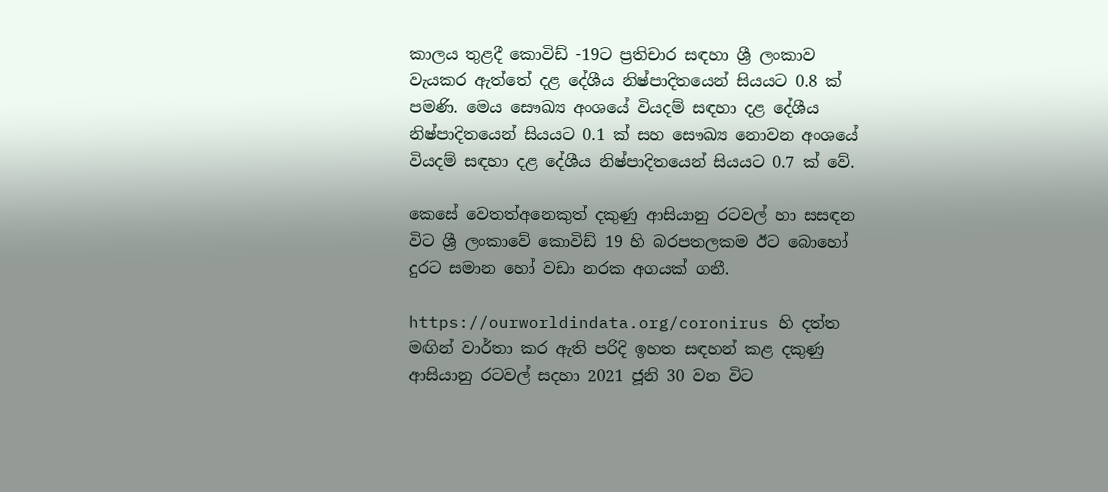කාලය තුළදී කොවිඩ් -19ට ප්‍රතිචාර සඳහා ශ්‍රී ලංකාව වැයකර ඇත්තේ දළ දේශීය නිෂ්පාදිතයෙන් සියයට 0.8 ක් පමණි. මෙය සෞඛ්‍ය අංශයේ වියදම් සඳහා දළ දේශීය නිෂ්පාදිතයෙන් සියයට 0.1 ක් සහ සෞඛ්‍ය නොවන අංශයේ වියදම් සඳහා දළ දේශීය නිෂ්පාදිතයෙන් සියයට 0.7 ක් වේ.

කෙසේ වෙතත්අනෙකුත් දකුණු ආසියානු රටවල් හා සසඳන විට ශ්‍රී ලංකාවේ කොවිඩ් 19 හි බරපතලකම ඊට බොහෝ දුරට සමාන හෝ වඩා නරක අගයක් ගනී.

https://ourworldindata.org/coronirus හි දත්ත මඟින් වාර්තා කර ඇති පරිදි ඉහත සඳහන් කළ දකුණු ආසියානු රටවල් සදහා 2021 ජූනි 30 වන විට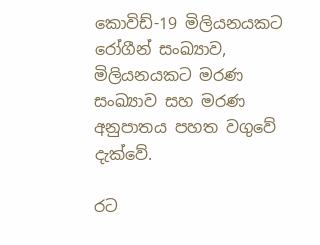කොවිඩ්-19 මිලියනයකට රෝගීන් සංඛ්‍යාව, මිලියනයකට මරණ සංඛ්‍යාව සහ මරණ අනුපාතය පහත වගුවේ දැක්වේ.

රට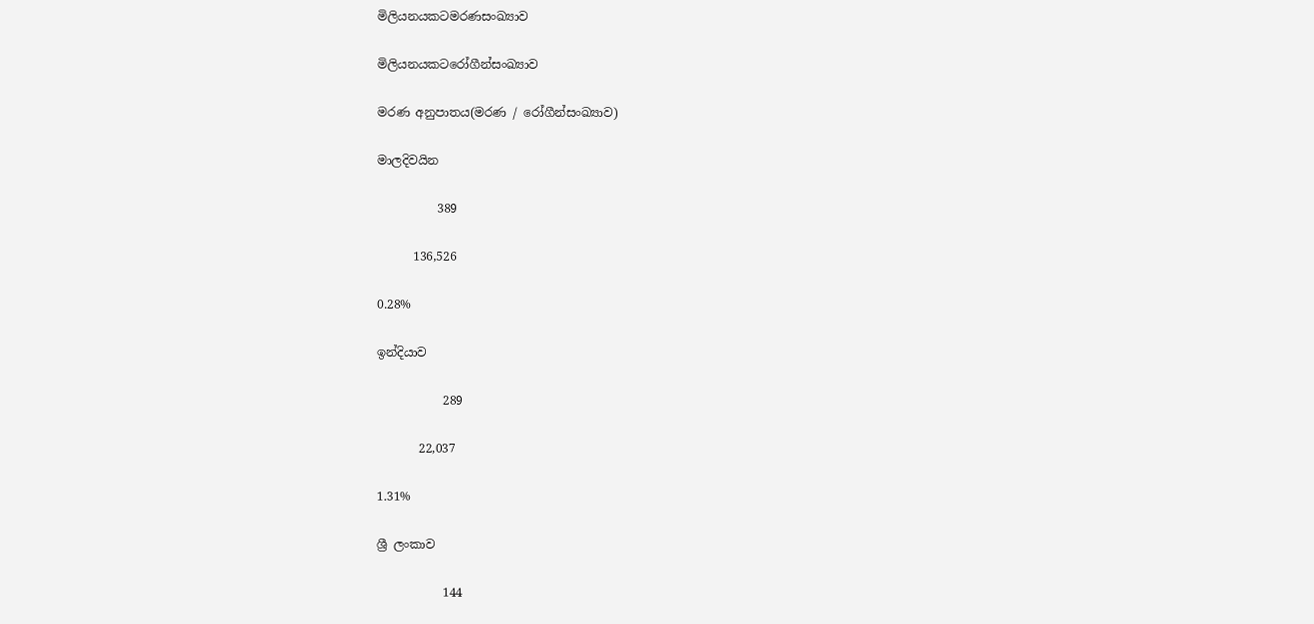මිලියනයකටමරණසංඛ්‍යාව

මිලියනයකටරෝගීන්සංඛ්‍යාව

මරණ අනුපාතය(මරණ / රෝගීන්සංඛ්‍යාව)

මාලදිවයින

          389

      136,526

0.28%

ඉන්දියාව

           289

       22,037

1.31%

ශ්‍රී ලංකාව

           144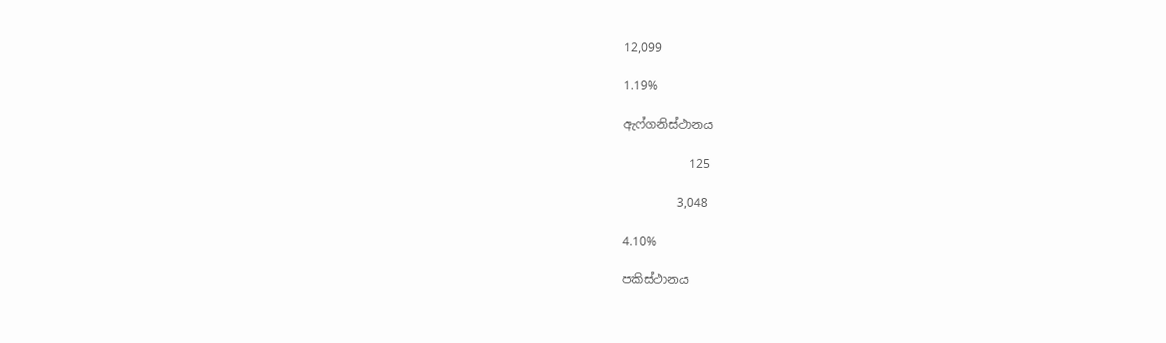12,099

1.19%

ඇෆ්ගනිස්ථානය

           125

         3,048

4.10%

පකිස්ථානය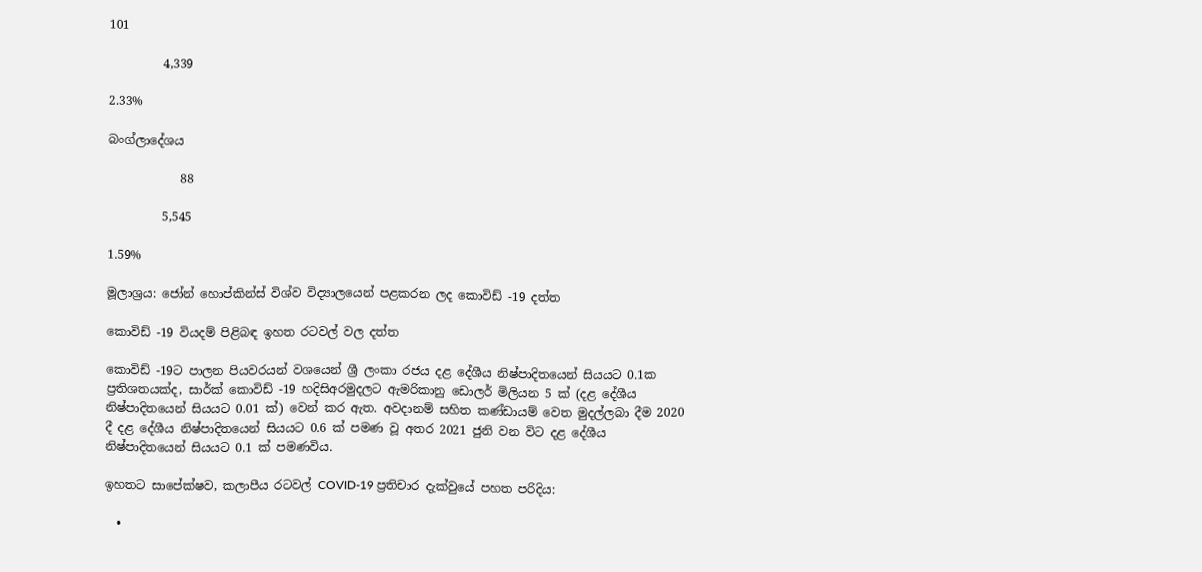101

         4,339

2.33%

බංග්ලාදේශය

            88

         5,545

1.59%

මූලාශ්‍රය: ජෝන් හොප්කින්ස් විශ්ව විද්‍යාලයෙන් පළකරන ලද කොවිඩ් -19 දත්ත

කොවිඩ් -19 වියදම් පිළිබඳ ඉහත රටවල් වල දත්ත

කොවිඩ් -19ට පාලන පියවරයන් වශයෙන් ශ්‍රී ලංකා රජය දළ දේශීය නිෂ්පාදිතයෙන් සියයට 0.1ක ප්‍රතිශතයක්ද, සාර්ක් කොවිඩ් -19 හදිසිඅරමුදලට ඇමරිකානු ඩොලර් මිලියන 5 ක් (දළ දේශීය නිෂ්පාදිතයෙන් සියයට 0.01 ක්) වෙන් කර ඇත. අවදානම් සහිත කණ්ඩායම් වෙත මුදල්ලබා දීම 2020 දී දළ දේශීය නිෂ්පාදිතයෙන් සියයට 0.6 ක් පමණ වූ අතර 2021 ජුනි වන විට දළ දේශීය නිෂ්පාදිතයෙන් සියයට 0.1 ක් පමණවිය.

ඉහතට සාපේක්ෂව, කලාපීය රටවල් COVID-19 ප්‍රතිචාර දැක්වුයේ පහත පරිදිය:

  •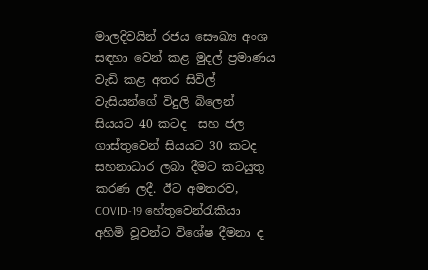මාලදිවයින් රජය සෞඛ්‍ය අංශ සඳහා වෙන් කළ මුදල් ප්‍රමාණය වැඩි කළ අතර සිවිල් වැසියන්ගේ විදුලි බිලෙන් සියයට 40 කටද  සහ ජල ගාස්තුවෙන් සියයට 30 කටද සහනාධාර ලබා දීමට කටයුතු කරණ ලදී. ඊට අමතරව, COVID-19 හේතුවෙන්රැකියා අහිමි වූවන්ට විශේෂ දීමනා ද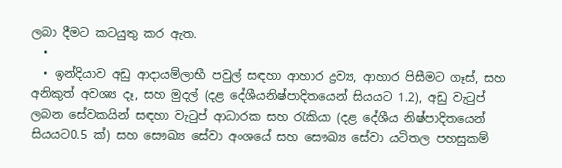ලබා දීමට කටයුතු කර ඇත.
  •
  • ඉන්දියාව අඩු ආදායම්ලාභී පවුල් සඳහා ආහාර ද්‍රව්‍ය, ආහාර පිසීමට ගෑස්, සහ අනිකුත් අවශ්‍ය දෑ, සහ මුදල් (දළ දේශීයනිෂ්පාදිතයෙන් සියයට 1.2), අඩු වැටුප් ලබන සේවකයින් සඳහා වැටුප් ආධාරක සහ රැකියා (දළ දේශීය නිෂ්පාදිතයෙන් සියයට0.5 ක්) සහ සෞඛ්‍ය සේවා අංශයේ සහ සෞඛ්‍ය සේවා යටිතල පහසුකම්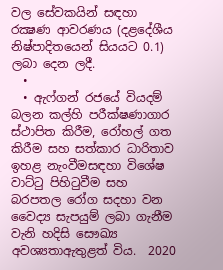වල සේවකයින් සඳහා රක්‍ෂණ ආවරණය (දළදේශීය නිෂ්පාදිතයෙන් සියයට 0.1) ලබා දෙන ලදී.
  •
  • ඇෆ්ගන් රජයේ වියදම් බලන කල්හි පරීක්ෂණාගාර ස්ථාපිත කිරීම, රෝහල් ගත කිරීම සහ සත්කාර ධාරිතාව ඉහළ නැංවීමසඳහා විශේෂ වාට්ටු පිහිටුවීම සහ බරපතල රෝග සදහා වන වෛද්‍ය සැපයුම් ලබා ගැනීම වැනි හදිසි සෞඛ්‍ය අවශ්‍යතාඇතුළත් විය.  2020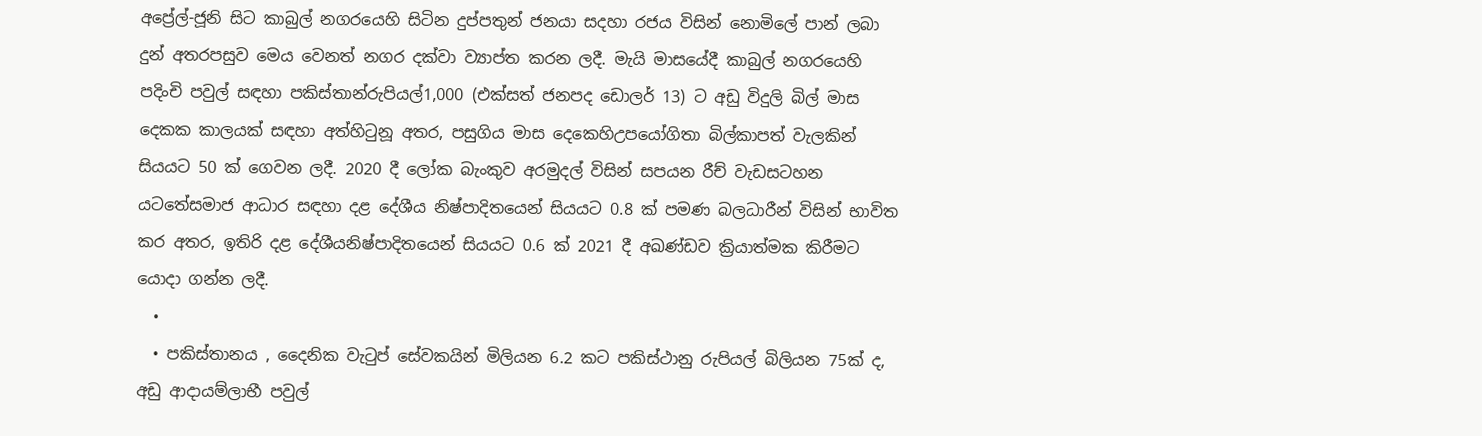අප්‍රේල්-ජූනි සිට කාබුල් නගරයෙහි සිටින දුප්පතුන් ජනයා සදහා රජය විසින් නොමිලේ පාන් ලබා දුන් අතරපසුව මෙය වෙනත් නගර දක්වා ව්‍යාප්ත කරන ලදී. මැයි මාසයේදී කාබුල් නගරයෙහි පදිංචි පවුල් සඳහා පකිස්තාන්රුපියල්1,000 (එක්සත් ජනපද ඩොලර් 13) ට අඩු විදුලි බිල් මාස දෙකක කාලයක් සඳහා අත්හිටුනූ අතර, පසුගිය මාස දෙකෙහිඋපයෝගිතා බිල්කාපත් වැලකින් සියයට 50 ක් ගෙවන ලදී. 2020 දී ලෝක බැංකුව අරමුදල් විසින් සපයන රීච් වැඩසටහන යටතේසමාජ ආධාර සඳහා දළ දේශීය නිෂ්පාදිතයෙන් සියයට 0.8 ක් පමණ බලධාරීන් විසින් භාවිත කර අතර, ඉතිරි දළ දේශීයනිෂ්පාදිතයෙන් සියයට 0.6 ක් 2021 දී අඛණ්ඩව ක්‍රියාත්මක කිරීමට යොදා ගන්න ලදී.
  •
  • පකිස්තානය , දෛනික වැටුප් සේවකයින් මිලියන 6.2 කට පකිස්ථානු රුපියල් බිලියන 75ක් ද, අඩු ආදායම්ලාභී පවුල්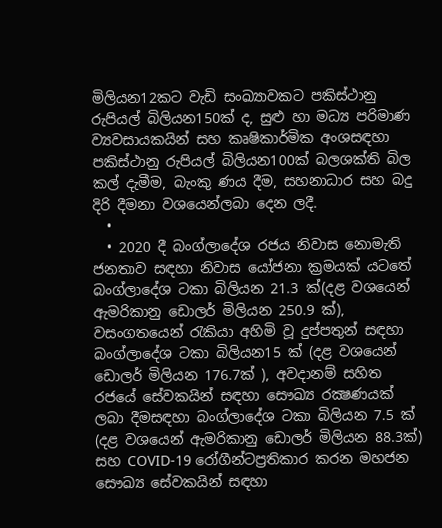මිලියන12කට වැඩි සංඛ්‍යාවකට පකිස්ථානු රුපියල් බිලියන150ක් ද, සුළු හා මධ්‍ය පරිමාණ ව්‍යවසායකයින් සහ කෘෂිකාර්මික අංශසඳහා පකිස්ථානු රුපියල් බිලියන100ක් බලශක්ති බිල කල් දැමීම, බැංකු ණය දීම, සහනාධාර සහ බදු දිරි දීමනා වශයෙන්ලබා දෙන ලදී.
  •
  • 2020 දී බංග්ලාදේශ රජය නිවාස නොමැති ජනතාව සඳහා නිවාස යෝජනා ක්‍රමයක් යටතේ බංග්ලාදේශ ටකා බිලියන 21.3 ක්(දළ වශයෙන් ඇමරිකානු ඩොලර් මිලියන 250.9 ක්), වසංගතයෙන් රැකියා අහිමි වූ දුප්පතුන් සඳහා බංග්ලාදේශ ටකා බිලියන15 ක් (දළ වශයෙන් ඩොලර් මිලියන 176.7ක් ), අවදානම් සහිත රජයේ සේවකයින් සඳහා සෞඛ්‍ය රක්‍ෂණයක් ලබා දීමසඳහා බංග්ලාදේශ ටකා බිලියන 7.5 ක් (දළ වශයෙන් ඇමරිකානු ඩොලර් මිලියන 88.3ක්) සහ COVID-19 රෝගීන්ටප්‍රතිකාර කරන මහජන සෞඛ්‍ය සේවකයින් සඳහා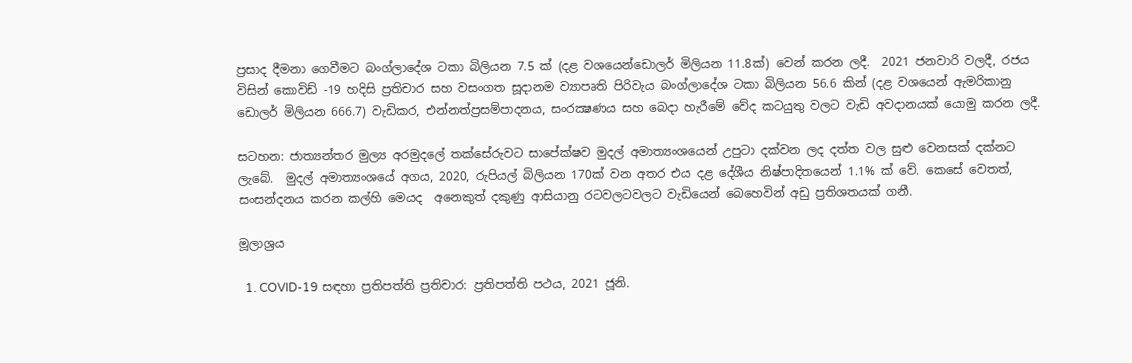ප්‍රසාද දීමනා ගෙවීමට බංග්ලාදේශ ටකා බිලියන 7.5 ක් (දළ වශයෙන්ඩොලර් මිලියන 11.8ක්) වෙන් කරන ලදී.  2021 ජනවාරි වලදී, රජය විසින් කොවිඩ් -19 හදිසි ප්‍රතිචාර සහ වසංගත සූදානම ව්‍යාපෘති පිරිවැය බංග්ලාදේශ ටකා බිලියන 56.6 කින් (දළ වශයෙන් ඇමරිකානු ඩොලර් මිලියන 666.7) වැඩිකර, එන්නත්ප්‍රසම්පාදනය, සංරක්‍ෂණය සහ බෙදා හැරීමේ වේද කටයුතු වලට වැඩි අවදානයක් යොමු කරන ලදී.

සටහන: ජාත්‍යන්තර මුල්‍ය අරමුදලේ තක්සේරුවට සාපේක්ෂව මුදල් අමාත්‍යංශයෙන් උපුටා දක්වන ලද දත්ත වල සුළු වෙනසක් දක්නට ලැබේ.  මුදල් අමාත්‍යංශයේ අගය, 2020, රුපියල් බිලියන 170ක් වන අතර එය දළ දේශීය නිෂ්පාදිතයෙන් 1.1% ක් වේ. කෙසේ වෙතත්, සංසන්දනය කරන කල්හි මෙයද  අනෙකුත් දකුණු ආසියානු රටවලටවලට වැඩියෙන් බෙහෙවින් අඩු ප්‍රතිශතයක් ගනී.

මූලාශ්‍රය

  1. COVID-19 සඳහා ප්‍රතිපත්ති ප්‍රතිචාර: ප්‍රතිපත්ති පථය, 2021 ජූනි.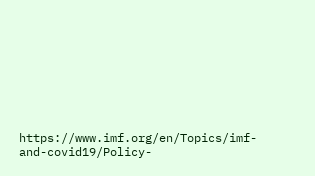https://www.imf.org/en/Topics/imf-and-covid19/Policy-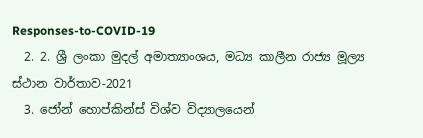Responses-to-COVID-19
  2. 2. ශ්‍රී ලංකා මුදල් අමාත්‍යාංශය, මධ්‍ය කාලීන රාජ්‍ය මූල්‍ය ස්ථාන වාර්තාව-2021
  3. ජෝන් හොප්කින්ස් විශ්ව විද්‍යාලයෙන්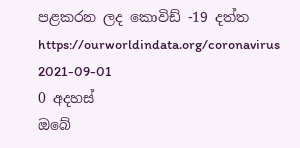පළකරන ලද කොවිඩ් -19 දත්ත https://ourworldindata.org/coronavirus
2021-09-01
0 අදහස්
ඔබේ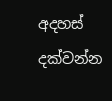අදහස් දක්වන්න